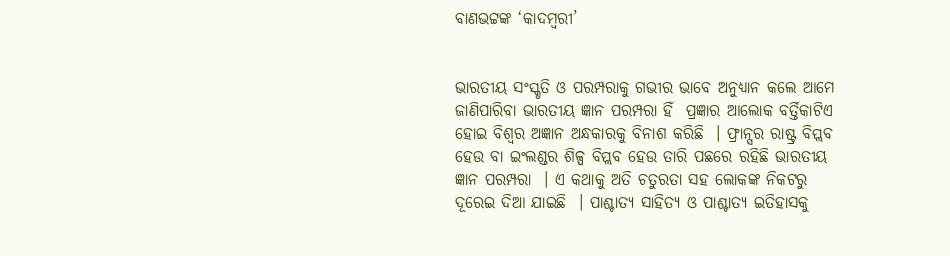ବାଣଭଟ୍ଟଙ୍କ ‘କାଦମ୍ବରୀ’


ଭାରତୀୟ ସଂସ୍କୃତି ଓ ପରମ୍ପରାକୁ ଗଭୀର ଭାବେ ଅନୁଧ୍ୟାନ କଲେ ଆମେ ଜାଣିପାରିବା ଭାରତୀୟ ଜ୍ଞାନ ପରମ୍ପରା ହିଁ  ପ୍ରଜ୍ଞାର ଆଲୋକ ବର୍ତ୍ତିକାଟିଏ  ହୋଇ ବିଶ୍ୱର ଅଜ୍ଞାନ ଅନ୍ଧକାରକୁ ବିନାଶ କରିଛି  । ଫ୍ରାନ୍ସର ରାଷ୍ଟ୍ର ବିପ୍ଲବ ହେଉ ବା ଇଂଲଣ୍ଡର ଶିଳ୍ପ ବିପ୍ଲବ ହେଉ ତାରି ପଛରେ ରହିଛି ଭାରତୀୟ ଜ୍ଞାନ ପରମ୍ପରା  । ଏ କଥାକୁ ଅତି ଚତୁରତା ସହ ଲୋକଙ୍କ ନିକଟରୁ ଦୂରେଇ ଦିଆ ଯାଇଛି  । ପାଶ୍ଚାତ୍ୟ ସାହିତ୍ୟ ଓ ପାଶ୍ଚାତ୍ୟ ଇତିହାସକୁ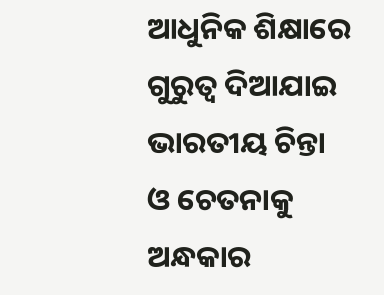ଆଧୁନିକ ଶିକ୍ଷାରେ ଗୁରୁତ୍ୱ ଦିଆଯାଇ ଭାରତୀୟ ଚିନ୍ତା ଓ ଚେତନାକୁ ଅନ୍ଧକାର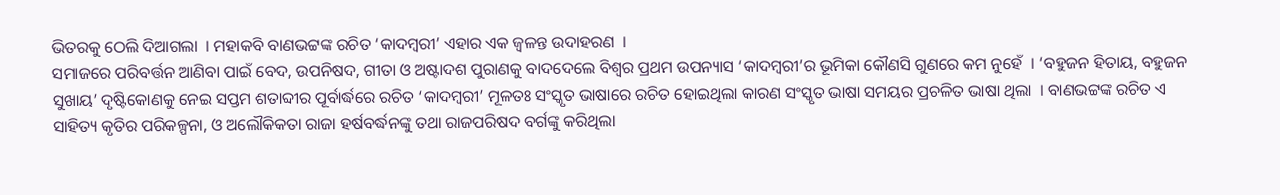ଭିତରକୁ ଠେଲି ଦିଆଗଲା  । ମହାକବି ବାଣଭଟ୍ଟଙ୍କ ରଚିତ ‘କାଦମ୍ବରୀ’ ଏହାର ଏକ ଜ୍ୱଳନ୍ତ ଉଦାହରଣ  ।
ସମାଜରେ ପରିବର୍ତ୍ତନ ଆଣିବା ପାଇଁ ବେଦ, ଉପନିଷଦ, ଗୀତା ଓ ଅଷ୍ଟାଦଶ ପୁରାଣକୁ ବାଦଦେଲେ ବିଶ୍ୱର ପ୍ରଥମ ଉପନ୍ୟାସ ‘କାଦମ୍ବରୀ’ର ଭୂମିକା କୌଣସି ଗୁଣରେ କମ ନୁହେଁ  । ‘ବହୁଜନ ହିତାୟ, ବହୁଜନ ସୁଖାୟ’ ଦୃଷ୍ଟିକୋଣକୁ ନେଇ ସପ୍ତମ ଶତାବ୍ଦୀର ପୂର୍ବାର୍ଦ୍ଧରେ ରଚିତ ‘କାଦମ୍ବରୀ’ ମୂଳତଃ ସଂସ୍କୃତ ଭାଷାରେ ରଚିତ ହୋଇଥିଲା କାରଣ ସଂସ୍କୃତ ଭାଷା ସମୟର ପ୍ରଚଳିତ ଭାଷା ଥିଲା  । ବାଣଭଟ୍ଟଙ୍କ ରଚିତ ଏ ସାହିତ୍ୟ କୃତିର ପରିକଳ୍ପନା, ଓ ଅଲୌକିକତା ରାଜା ହର୍ଷବର୍ଦ୍ଧନଙ୍କୁ ତଥା ରାଜପରିଷଦ ବର୍ଗଙ୍କୁ କରିଥିଲା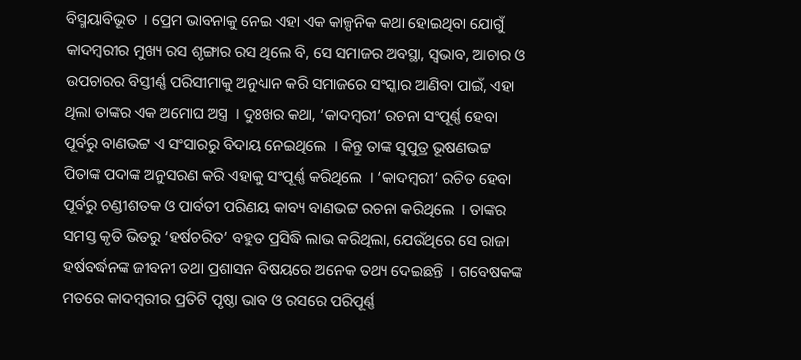ବିସ୍ମୟାବିଭୂତ  । ପ୍ରେମ ଭାବନାକୁ ନେଇ ଏହା ଏକ କାଳ୍ପନିକ କଥା ହୋଇଥିବା ଯୋଗୁଁ କାଦମ୍ବରୀର ମୁଖ୍ୟ ରସ ଶୃଙ୍ଗାର ରସ ଥିଲେ ବି, ସେ ସମାଜର ଅବସ୍ଥା, ସ୍ୱଭାବ, ଆଚାର ଓ ଉପଚାରର ବିସ୍ତୀର୍ଣ୍ଣ ପରିସୀମାକୁ ଅନୁଧ୍ୟାନ କରି ସମାଜରେ ସଂସ୍କାର ଆଣିବା ପାଇଁ, ଏହା ଥିଲା ତାଙ୍କର ଏକ ଅମୋଘ ଅସ୍ତ୍ର  । ଦୁଃଖର କଥା, ‘କାଦମ୍ବରୀ’ ରଚନା ସଂପୂର୍ଣ୍ଣ ହେବା ପୂର୍ବରୁ ବାଣଭଟ୍ଟ ଏ ସଂସାରରୁ ବିଦାୟ ନେଇଥିଲେ  । କିନ୍ତୁ ତାଙ୍କ ସୁପୁତ୍ର ଭୂଷଣଭଟ୍ଟ ପିତାଙ୍କ ପଦାଙ୍କ ଅନୁସରଣ କରି ଏହାକୁ ସଂପୂର୍ଣ୍ଣ କରିଥିଲେ  । ‘କାଦମ୍ବରୀ’ ରଚିତ ହେବା ପୂର୍ବରୁ ଚଣ୍ଡୀଶତକ ଓ ପାର୍ବତୀ ପରିଣୟ କାବ୍ୟ ବାଣଭଟ୍ଟ ରଚନା କରିଥିଲେ  । ତାଙ୍କର ସମସ୍ତ କୃତି ଭିତରୁ ‘ହର୍ଷଚରିତ’ ବହୁତ ପ୍ରସିଦ୍ଧି ଲାଭ କରିଥିଲା, ଯେଉଁଥିରେ ସେ ରାଜା ହର୍ଷବର୍ଦ୍ଧନଙ୍କ ଜୀବନୀ ତଥା ପ୍ରଶାସନ ବିଷୟରେ ଅନେକ ତଥ୍ୟ ଦେଇଛନ୍ତି  । ଗବେଷକଙ୍କ ମତରେ କାଦମ୍ବରୀର ପ୍ରତିଟି ପୃଷ୍ଠା ଭାବ ଓ ରସରେ ପରିପୂର୍ଣ୍ଣ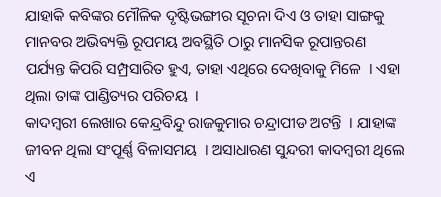ଯାହାକି କବିଙ୍କର ମୌଳିକ ଦୃଷ୍ଟିଭଙ୍ଗୀର ସୂଚନା ଦିଏ ଓ ତାହା ସାଙ୍ଗକୁ ମାନବର ଅଭିବ୍ୟକ୍ତି ରୂପମୟ ଅବସ୍ଥିତି ଠାରୁ ମାନସିକ ରୂପାନ୍ତରଣ ପର୍ଯ୍ୟନ୍ତ କିପରି ସମ୍ପ୍ରସାରିତ ହୁଏ, ତାହା ଏଥିରେ ଦେଖିବାକୁ ମିଳେ  । ଏହା ଥିଲା ତାଙ୍କ ପାଣ୍ଡିତ୍ୟର ପରିଚୟ  ।
କାଦମ୍ବରୀ ଲେଖାର କେନ୍ଦ୍ରବିନ୍ଦୁ ରାଜକୁମାର ଚନ୍ଦ୍ରାପୀଡ ଅଟନ୍ତି  । ଯାହାଙ୍କ ଜୀବନ ଥିଲା ସଂପୂର୍ଣ୍ଣ ବିଳାସମୟ  । ଅସାଧାରଣ ସୁନ୍ଦରୀ କାଦମ୍ବରୀ ଥିଲେ ଏ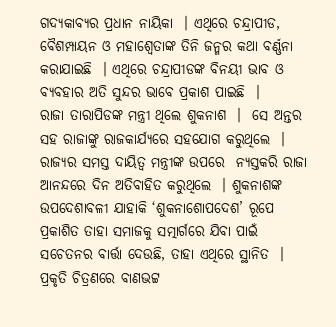ଗଦ୍ୟକାବ୍ୟର ପ୍ରଧାନ ନାୟିକା  । ଏଥିରେ ଚନ୍ଦ୍ରାପୀଡ, ବୈଶମ୍ପାୟନ ଓ ମହାଶ୍ୱେତାଙ୍କ ତିନି ଜନ୍ମର କଥା ବର୍ଣ୍ଣନା କରାଯାଇଛି  । ଏଥିରେ ଚନ୍ଦ୍ରାପୀଡଙ୍କ ବିନୟୀ ଭାବ ଓ ବ୍ୟବହାର ଅତି ସୁନ୍ଦର ଭାବେ ପ୍ରକାଶ ପାଇଛି  ।
ରାଜା ତାରାପିଡଙ୍କ ମନ୍ତ୍ରୀ ଥିଲେ ଶୁକନାଶ  ।  ସେ ଅନ୍ତର ସହ ରାଜାଙ୍କୁ ରାଜକାର୍ଯ୍ୟରେ ସହଯୋଗ କରୁଥିଲେ  । ରାଜ୍ୟର ସମସ୍ତ ଦାୟିତ୍ୱ ମନ୍ତ୍ରୀଙ୍କ ଉପରେ  ନ୍ୟସ୍ତକରି ରାଜା ଆନନ୍ଦରେ ଦିନ ଅତିବାହିତ କରୁଥିଲେ  । ଶୁକନାଶଙ୍କ ଉପଦେଶାବଳୀ ଯାହାକି ‘ଶୁକନାଶୋପଦେଶ’ ରୂପେ ପ୍ରକାଶିତ ତାହା ସମାଜକୁ ସତ୍ମାର୍ଗରେ ଯିବା ପାଇଁ ସଚେତନର ବାର୍ତ୍ତା ଦେଉଛି, ତାହା ଏଥିରେ ସ୍ଥାନିତ  । ପ୍ରକୃତି ଚିତ୍ରଣରେ ବାଣଭଟ୍ଟ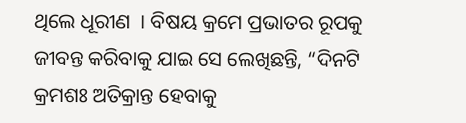ଥିଲେ ଧୂରୀଣ  । ବିଷୟ କ୍ରମେ ପ୍ରଭାତର ରୂପକୁ ଜୀବନ୍ତ କରିବାକୁ ଯାଇ ସେ ଲେଖିଛନ୍ତି, “ଦିନଟି କ୍ରମଶଃ ଅତିକ୍ରାନ୍ତ ହେବାକୁ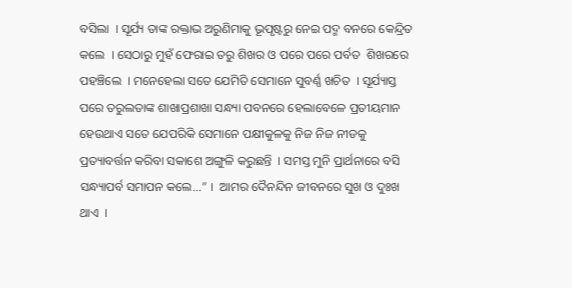ବସିଲା  । ସୂର୍ଯ୍ୟ ତାଙ୍କ ରକ୍ତାଭ ଅରୁଣିମାକୁ ଭୂପୃଷ୍ଟରୁ ନେଇ ପଦ୍ମ ବନରେ କେନ୍ଦ୍ରିତ କଲେ  । ସେଠାରୁ ମୁହଁ ଫେରାଇ ତରୁ ଶିଖର ଓ ପରେ ପରେ ପର୍ବତ  ଶିଖରରେ  ପହଞ୍ଚିଲେ  । ମନେହେଲା ସତେ ଯେମିତି ସେମାନେ ସୁବର୍ଣ୍ଣ ଖଚିତ  । ସୂର୍ଯ୍ୟାସ୍ତ ପରେ ତରୁଲତାଙ୍କ ଶାଖାପ୍ରଶାଖା ସନ୍ଧ୍ୟା ପବନରେ ହେଲାବେଳେ ପ୍ରତୀୟମାନ ହେଉଥାଏ ସତେ ଯେପରିକି ସେମାନେ ପକ୍ଷୀକୁଳକୁ ନିଜ ନିଜ ନୀଡକୁ ପ୍ରତ୍ୟାବର୍ତ୍ତନ କରିବା ସକାଶେ ଅଙ୍ଗୁଳି କରୁଛନ୍ତି  । ସମସ୍ତ ମୁନି ପ୍ରାର୍ଥନାରେ ବସି ସନ୍ଧ୍ୟାପର୍ବ ସମାପନ କଲେ...” ।  ଆମର ଦୈନନ୍ଦିନ ଜୀବନରେ ସୁଖ ଓ ଦୁଃଖ ଥାଏ  ।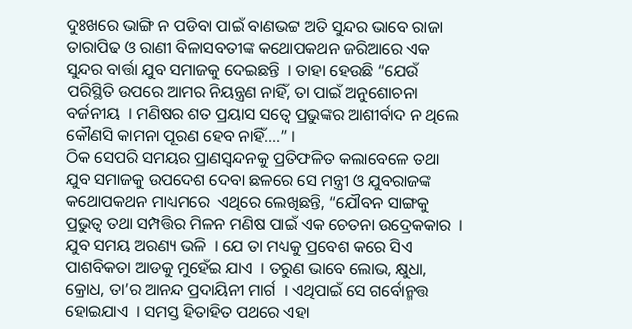ଦୁଃଖରେ ଭାଙ୍ଗି ନ ପଡିବା ପାଇଁ ବାଣଭଟ୍ଟ ଅତି ସୁନ୍ଦର ଭାବେ ରାଜା ତାରାପିଢ ଓ ରାଣୀ ବିଳାସବତୀଙ୍କ କଥୋପକଥନ ଜରିଆରେ ଏକ ସୁନ୍ଦର ବାର୍ତ୍ତା ଯୁବ ସମାଜକୁ ଦେଇଛନ୍ତି  । ତାହା ହେଉଛି “ଯେଉଁ ପରିସ୍ଥିତି ଉପରେ ଆମର ନିୟନ୍ତ୍ରଣ ନାହିଁ, ତା ପାଇଁ ଅନୁଶୋଚନା ବର୍ଜନୀୟ  । ମଣିଷର ଶତ ପ୍ରୟାସ ସତ୍ବେ ପ୍ରଭୁଙ୍କର ଆଶୀର୍ବାଦ ନ ଥିଲେ କୌଣସି କାମନା ପୂରଣ ହେବ ନାହିଁ....” ।
ଠିକ ସେପରି ସମୟର ପ୍ରାଣସ୍ୱନ୍ଦନକୁ ପ୍ରତିଫଳିତ କଲାବେଳେ ତଥା ଯୁବ ସମାଜକୁ ଉପଦେଶ ଦେବା ଛଳରେ ସେ ମନ୍ତ୍ରୀ ଓ ଯୁବରାଜଙ୍କ କଥୋପକଥନ ମାଧ୍ୟମରେ  ଏଥିରେ ଲେଖିଛନ୍ତି, “ଯୌବନ ସାଙ୍ଗକୁ ପ୍ରଭୁତ୍ୱ ତଥା ସମ୍ପତ୍ତିର ମିଳନ ମଣିଷ ପାଇଁ ଏକ ଚେତନା ଉଦ୍ରେକକାର  । ଯୁବ ସମୟ ଅରଣ୍ୟ ଭଳି  । ଯେ ତା ମଧ୍ୟକୁ ପ୍ରବେଶ କରେ ସିଏ ପାଶବିକତା ଆଡକୁ ମୁହେଁଇ ଯାଏ  । ତରୁଣ ଭାବେ ଲୋଭ, କ୍ଷୁଧା, କ୍ରୋଧ, ତା’ର ଆନନ୍ଦ ପ୍ରଦାୟିନୀ ମାର୍ଗ  । ଏଥିପାଇଁ ସେ ଗର୍ବୋନ୍ମତ୍ତ ହୋଇଯାଏ  । ସମସ୍ତ ହିତାହିତ ପଥରେ ଏହା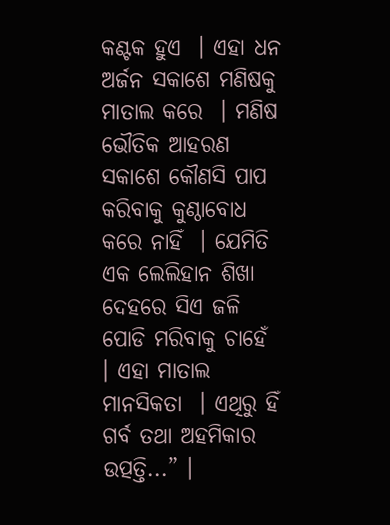କଣ୍ଟକ ହୁଏ  । ଏହା ଧନ ଅର୍ଜନ ସକାଶେ ମଣିଷକୁ ମାତାଲ କରେ  । ମଣିଷ ଭୌତିକ ଆହରଣ ସକାଶେ କୌଣସି ପାପ କରିବାକୁ କୁଣ୍ଠାବୋଧ କରେ ନାହିଁ  । ଯେମିତି ଏକ ଲେଲିହାନ ଶିଖା ଦେହରେ ସିଏ ଜଳି ପୋଡି ମରିବାକୁ ଚାହେଁ  । ଏହା ମାତାଲ ମାନସିକତା  । ଏଥିରୁ ହିଁ ଗର୍ବ ତଥା ଅହମିକାର ଉତ୍ପତ୍ତି...” ।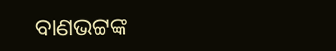ବାଣଭଟ୍ଟଙ୍କ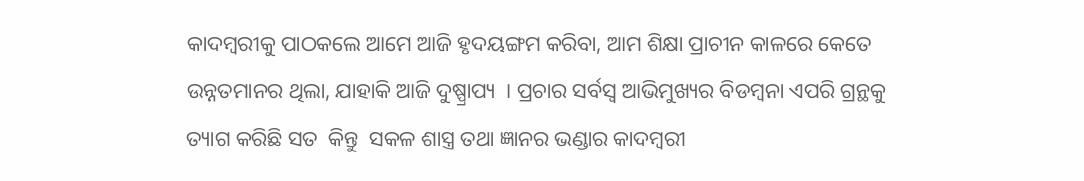କାଦମ୍ବରୀକୁ ପାଠକଲେ ଆମେ ଆଜି ହୃଦୟଙ୍ଗମ କରିବା, ଆମ ଶିକ୍ଷା ପ୍ରାଚୀନ କାଳରେ କେତେ ଉନ୍ନତମାନର ଥିଲା, ଯାହାକି ଆଜି ଦୁଷ୍ପ୍ରାପ୍ୟ  । ପ୍ରଚାର ସର୍ବସ୍ୱ ଆଭିମୁଖ୍ୟର ବିଡମ୍ବନା ଏପରି ଗ୍ରନ୍ଥକୁ ତ୍ୟାଗ କରିଛି ସତ  କିନ୍ତୁ  ସକଳ ଶାସ୍ତ୍ର ତଥା ଜ୍ଞାନର ଭଣ୍ଡାର କାଦମ୍ବରୀ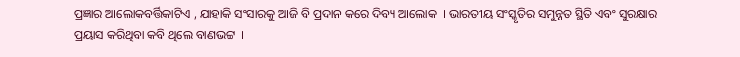ପ୍ରଜ୍ଞାର ଆଲୋକବର୍ତ୍ତିକାଟିଏ , ଯାହାକି ସଂସାରକୁ ଆଜି ବି ପ୍ରଦାନ କରେ ଦିବ୍ୟ ଆଲୋକ  । ଭାରତୀୟ ସଂସ୍କୃତିର ସମୁନ୍ନତ ସ୍ଥିତି ଏବଂ ସୁରକ୍ଷାର ପ୍ରୟାସ କରିଥିବା କବି ଥିଲେ ବାଣଭଟ୍ଟ  ।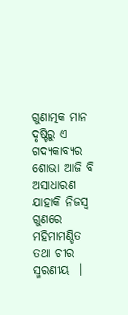ଗୁଣାତ୍ମକ ମାନ ଦୃଷ୍ଟିରୁ ଏ ଗଦ୍ୟକାବ୍ୟର ଶୋଭା ଆଜି ବି ଅସାଧାରଣ ଯାହାକି ନିଜସ୍ୱ ଗୁଣରେ ମହିମାମଣ୍ଡିତ ତଥା ଚୀର ସ୍ମରଣୀୟ  ।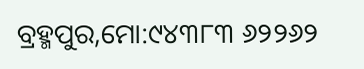ବ୍ରହ୍ମପୁର,ମୋ:୯୪୩୮୩ ୬୨୨୬୨